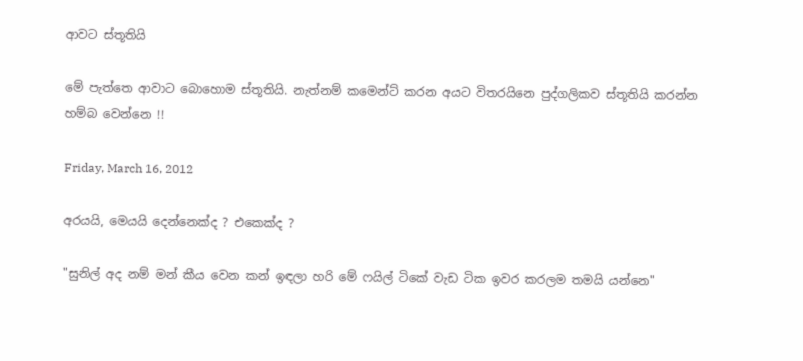ආවට ස්තූතියි

මේ පැත්තෙ ආවාට බොහොම ස්තූතියි. නැත්නම් කමෙන්ට් කරන අයට විතරයිනෙ පුද්ගලිකව ස්තූතියි කරන්න හම්බ වෙන්නෙ !!

Friday, March 16, 2012

අරයයි, මෙයයි දෙන්නෙක්ද ? එකෙක්ද ?

"සුනිල් අද නම් මන් කීය වෙන කන් ඉඳලා හරි මේ ෆයිල් ටිකේ වැඩ ටික ඉවර කරලම තමයි යන්නෙ"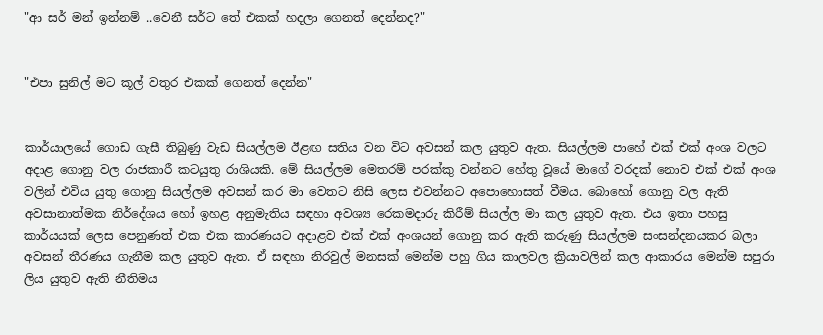"ආ සර් මන් ඉන්නම් ..වෙනී සර්ට තේ එකක් හදලා ගෙනත් දෙන්නද?"


"එපා සුනිල් මට කූල් වතුර එකක් ගෙනත් දෙන්න"


කාර්යාලයේ ගොඩ ගැසී තිබුණු වැඩ සියල්ලම ඊළඟ සතිය වන විට අවසන් කල යුතුව ඇත. සියල්ලම පාහේ එක් එක් අංශ වලට අදාළ ගොනු වල රාජකාරී කටයුතු රාශියකි. මේ සියල්ලම මෙතරම් පරක්කු වන්නට හේතු වූයේ මාගේ වරදක් නොව එක් එක් අංශ වලින් එවිය යුතු ගොනු සියල්ලම අවසන් කර මා වෙතට නිසි ලෙස එවන්නට අපොහොසත් වීමය. බොහෝ ගොනු වල ඇති අවසානාත්මක නිර්දේශය හෝ ඉහළ අනුමැතිය සඳහා අවශ්‍ය රෙකමදාරු කිරීම් සියල්ල මා කල යුතුව ඇත. එය ඉතා පහසු කාර්යයක් ලෙස පෙනුණත් එක එක කාරණයට අදාළව එක් එක් අංශයන් ගොනු කර ඇති කරුණු සියල්ලම සංසන්දනයකර බලා අවසන් තීරණය ගැනීම කල යුතුව ඇත. ඒ සඳහා නිරවුල් මනසක් මෙන්ම පහු ගිය කාලවල ක්‍රියාවලින් කල ආකාරය මෙන්ම සපුරා ලිය යුතුව ඇති නීතිමය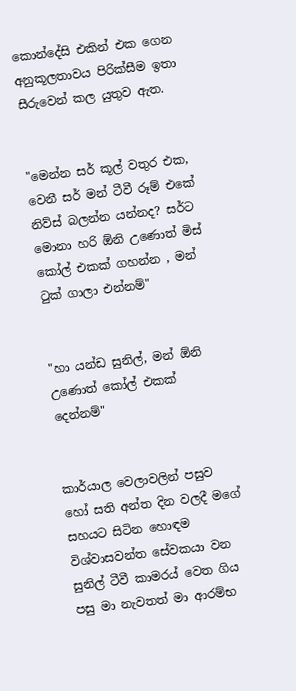කොන්දේසි එකින් එක ගෙන අනුකූලතාවය පිරික්සීම ඉතා සීරුවෙන් කල යුතුව ඇත.


"මෙන්න සර් කූල් වතුර එක, වෙනී සර් මන් ටීවී රූම් එකේ නිව්ස් බලන්න යන්නද? සර්ට මොනා හරි ඕනි උණොත් මිස් කෝල් එකක් ගහන්න , මන් ටුක් ගාලා එන්නම්"


"හා යන්ඩ සුනිල්, මන් ඕනි උණොත් කෝල් එකක් දෙන්නම්"


කාර්යාල වෙලාවලින් පසුව හෝ සති අන්ත දින වලදී මගේ සහයට සිටින හොඳම විශ්වාසවන්ත සේවකයා වන සුනිල් ටීවී කාමරය් වෙත ගිය පසු මා නැවතත් මා ආරම්භ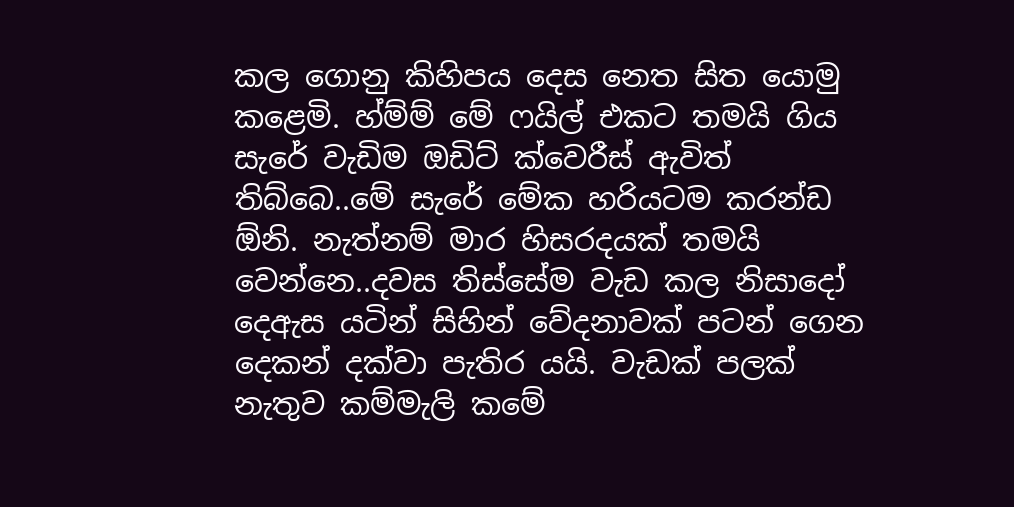කල ගොනු කිහිපය දෙස නෙත සිත යොමු කළෙමි. හ්ම්ම් මේ ෆයිල් එකට තමයි ගිය සැරේ වැඩිම ඔඩිට් ක්වෙරීස් ඇවිත් තිබ්බෙ..මේ සැරේ මේක හරියටම කරන්ඩ ඕනි. නැත්නම් මාර හිසරදයක් තමයි වෙන්නෙ..දවස තිස්සේම වැඩ කල නිසාදෝ දෙඇස යටින් සිහින් වේදනාවක් පටන් ගෙන දෙකන් දක්වා පැතිර යයි. වැඩක් පලක් නැතුව කම්මැලි කමේ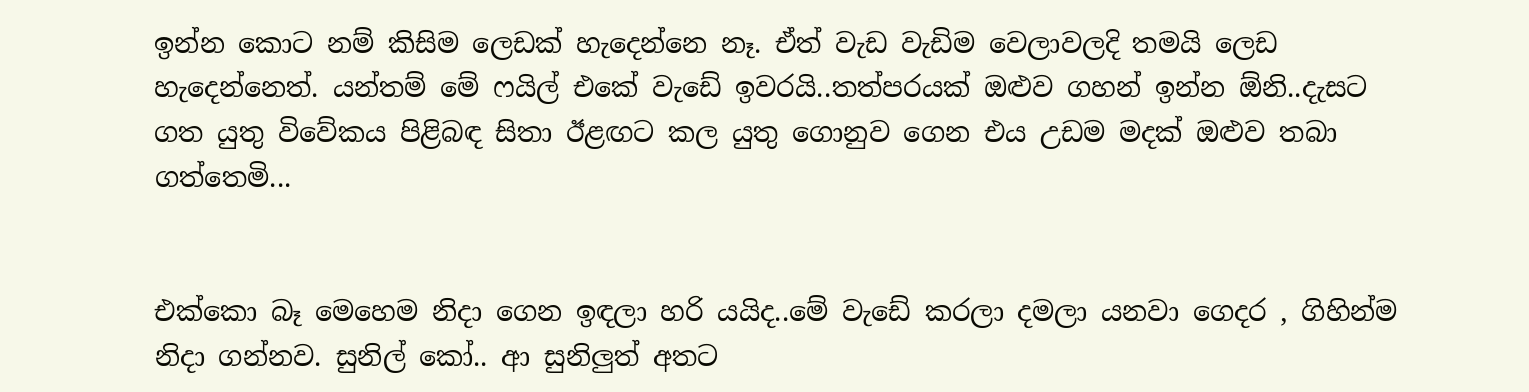ඉන්න කොට නම් කිසිම ලෙඩක් හැදෙන්නෙ නෑ. ඒත් වැඩ වැඩිම වෙලාවලදි තමයි ලෙඩ හැදෙන්නෙත්. යන්තම් මේ ෆයිල් එකේ වැඩේ ඉවරයි..තත්පරයක් ඔළුව ගහන් ඉන්න ඕනි..දැසට ගත යුතු විවේකය පිළිබඳ සිතා ඊළඟට කල යුතු ගොනුව ගෙන එය උඩම මදක් ඔළුව තබා ගත්තෙමි...


එක්කො බෑ මෙහෙම නිදා ගෙන ඉඳලා හරි යයිද..මේ වැඩේ කරලා දමලා යනවා ගෙදර , ගිහින්ම නිදා ගන්නව. සුනිල් කෝ.. ආ සුනිලුත් අතට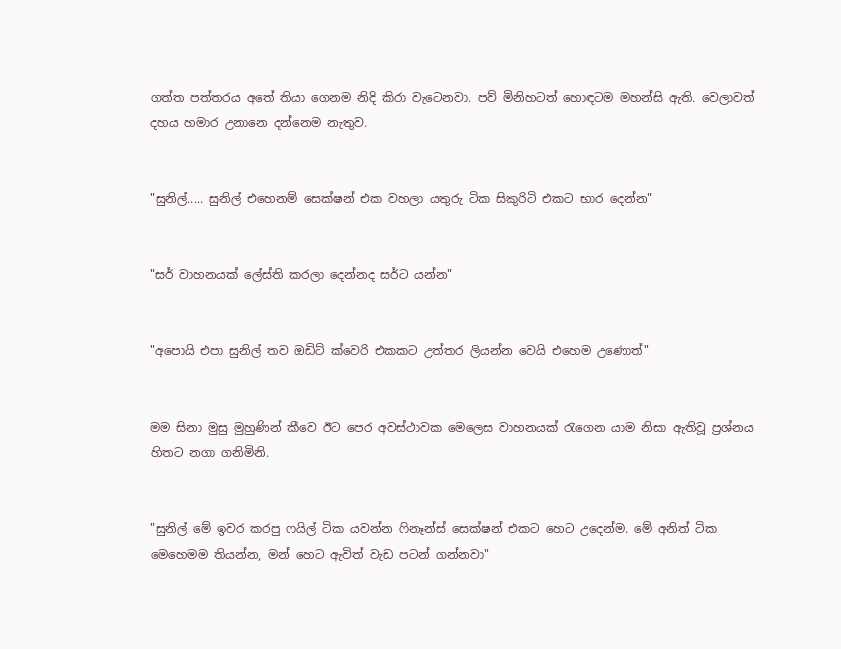ගත්ත පත්තරය අතේ තියා ගෙනම නිදි කිරා වැටෙනවා. පව් මිනිහටත් හොඳටම මහන්සි ඇති. වෙලාවත් දහය හමාර උනානෙ දන්නෙම නැතුව.


"සුනිල්..... සුනිල් එහෙනම් සෙක්ෂන් එක වහලා යතුරු ටික සිකුරිටි එකට භාර දෙන්න"


"සර් වාහනයක් ලේස්ති කරලා දෙන්නද සර්ට යන්න"


"අපොයි එපා සුනිල් තව ඔඩිට් ක්වෙරි එකකට උත්තර ලියන්න වෙයි එහෙම උණොත්"


මම සිනා මුසු මුහුණින් කීවෙ ඊට පෙර අවස්ථාවක මෙලෙස වාහනයක් රැගෙන යාම නිසා ඇතිවූ ප්‍රශ්නය හිතට නගා ගනිමිනි.


"සුනිල් මේ ඉවර කරපු ෆයිල් ටික යවන්න ෆිනෑන්ස් සෙක්ෂන් එකට හෙට උදෙන්ම. මේ අනිත් ටික මෙහෙමම තියන්න, මන් හෙට ඇවිත් වැඩ පටන් ගන්නවා"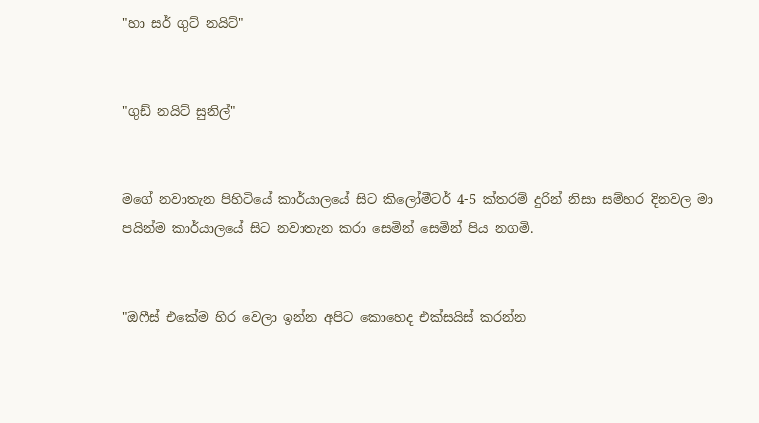"හා සර් ගුට් නයිට්"


"ගුඩ් නයිට් සුනිල්"


මගේ නවාතැන පිහිටියේ කාර්යාලයේ සිට කිලෝමීටර් 4-5 ක්තරම් දුරින් නිසා සම්හර දිනවල මා පයින්ම කාර්යාලයේ සිට නවාතැන කරා සෙමින් සෙමින් පිය නගමි.


"ඔෆීස් එකේම හිර වෙලා ඉන්න අපිට කොහෙද එක්සයිස් කරන්න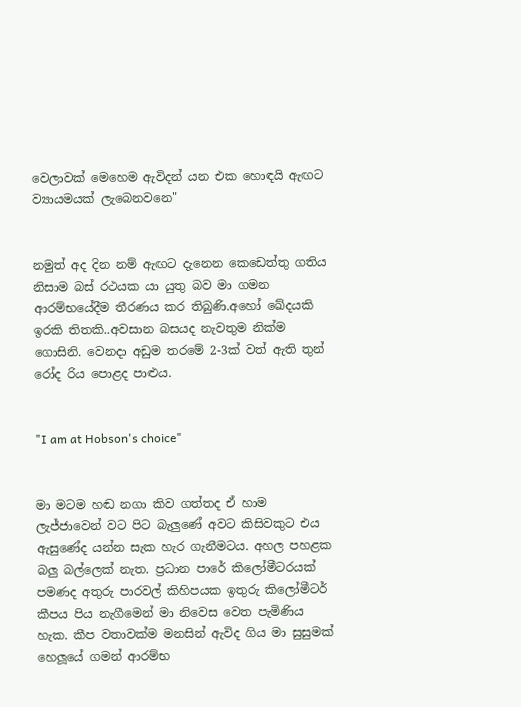වෙලාවක් මෙහෙම ඇවිදන් යන එක හොඳයි ඇඟට ව්‍යායමයක් ලැබෙනවනෙ"


නමුත් අද දින නම් ඇඟට දැනෙන කෙඩෙත්තු ගතිය නිසාම බස් රථයක යා යුතු බව මා ගමන ආරම්භයේදීම තීරණය කර තිබුණි.අහෝ ඛේදයකි ඉරකි තිතකි..අවසාන බසයද නැවතුම නික්ම ගොසිනි. වෙනදා අඩුම තරමේ 2-3ක් වත් ඇති තුන් රෝද රිය පොළද පාළුය.


"I am at Hobson's choice"


මා මටම හඬ නගා කිව ගත්තද ඒ හාම ලැජ්ජාවෙන් වට පිට බැලුණේ අවට කිසිවකුට එය ඇසුණේද යන්න සැක හැර ගැනීමටය. අහල පහළක බලු බල්ලෙක් නැත. ප්‍රධාන පාරේ කිලෝමීටරයක් පමණද අතුරු පාරවල් කිහිපයක ඉතුරු කිලෝමීටර් කීපය පිය නැගීමෙන් මා නිවෙස වෙත පැමිණිය හැක. කීප වතාවක්ම මනසින් ඇවිද ගිය මා සුසුමක් හෙලූයේ ගමන් ආරම්භ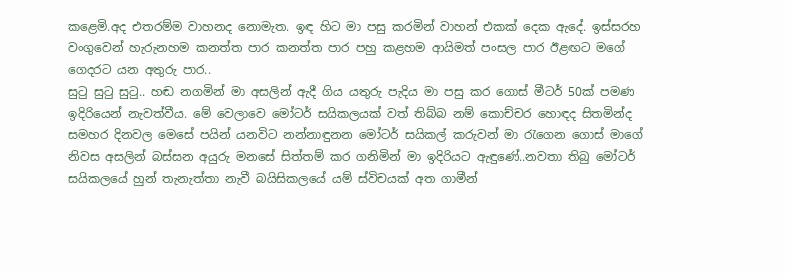කළෙමි.අද එතරම්ම වාහනද නොමැත. ඉඳ හිට මා පසු කරමින් වාහන් එකක් දෙක ඇදේ. ඉස්සරහ වංගුවෙන් හැරුනහම කනත්ත පාර කනත්ත පාර පහු කළහම ආයිමත් පංසල පාර ඊළඟට මගේ ගෙදරට යන අතුරු පාර..
සුටු සුටු සුටු.. හඬ නගමින් මා අසලින් ඇදී ගිය යතුරු පැදිය මා පසු කර ගොස් මීටර් 50ක් පමණ ඉදිරියෙන් නැවත්වීය. මේ වෙලාවෙ මෝටර් සයිකලයක් වත් තිබ්බ නම් කොච්චර හොඳද සිතමින්ද සමහර දිනවල මෙසේ පයින් යනවිට නන්නාඳුනන මෝටර් සයිකල් කරුවන් මා රැගෙන ගොස් මාගේ නිවස අසලින් බස්සන අයුරු මනසේ සිත්තම් කර ගනිමින් මා ඉදිරියට ඇඳුණේ..නවතා තිබු මෝටර් සයිකලයේ හුන් තැනැත්තා නැවී බයිසිකලයේ යම් ස්විචයක් අත ගාමීන්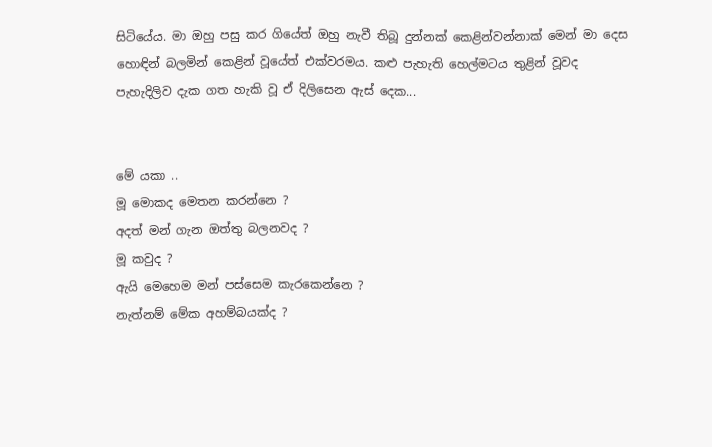සිටියේය. මා ඔහු පසු කර ගියේත් ඔහු නැවී තිබූ දුන්නක් කෙළින්වන්නාක් මෙන් මා දෙස හොඳින් බලමින් කෙළින් වූයේත් එක්වරමය. කළු පැහැති හෙල්මටය තුළින් වූවද පැහැදිලිව දැක ගත හැකි වූ ඒ දිලිසෙන ඇස් දෙක...


මේ යකා ..
මූ මොකද මෙතන කරන්නෙ ?
අදත් මන් ගැන ඔත්තු බලනවද ?
මූ කවුද ?
ඇයි මෙහෙම මන් පස්සෙම කැරකෙන්නෙ ?
නැත්නම් මේක අහම්බයක්ද ?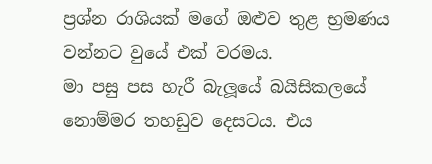ප්‍රශ්න රාශියක් මගේ ඔළුව තුළ භ්‍රමණය වන්නට වුයේ එක් වරමය.
මා පසු පස හැරී බැලූයේ බයිසිකලයේ නොම්මර තහඩුව දෙසටය. එය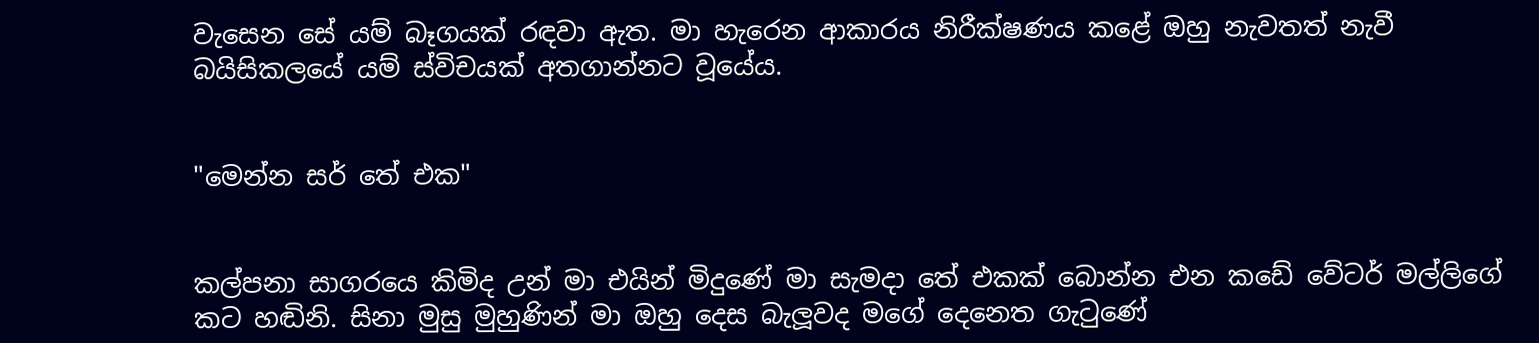වැසෙන සේ යම් බෑගයක් රඳවා ඇත. මා හැරෙන ආකාරය නිරීක්ෂණය කළේ ඔහු නැවතත් නැවී බයිසිකලයේ යම් ස්විචයක් අතගාන්නට වූයේය.


"මෙන්න සර් තේ එක"


කල්පනා සාගරයෙ කිමිද උන් මා එයින් මිදුණේ මා සැමදා තේ එකක් බොන්න එන කඩේ වේටර් මල්ලිගේ කට හඬිනි. සිනා මුසු මුහුණින් මා ඔහු දෙස බැලූවද මගේ දෙනෙත ගැටුණේ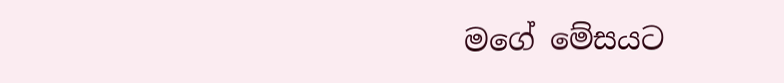මගේ මේසයට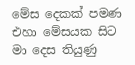මේස දෙකක් පමණ එහා මේසයක සිට මා දෙස තියුණු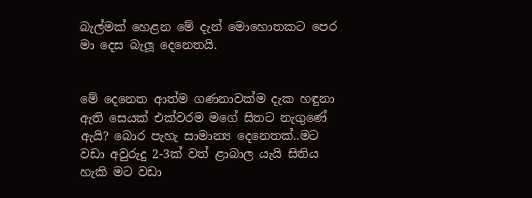බැල්මක් හෙළන මේ දැන් මොහොතකට පෙර මා දෙස බැලූ දෙනෙතයි.


මේ දෙනෙත ආත්ම ගණනාවක්ම දැක හඳුනා ඇති සෙයක් එක්වරම මගේ සිතට නැගුණේ ඇයි? බොර පැහැ සාමාන්‍ය දෙනෙතක්..මට වඩා අවුරුදු 2-3ක් වත් ළාබාල යැයි සිතිය හැකි මට වඩා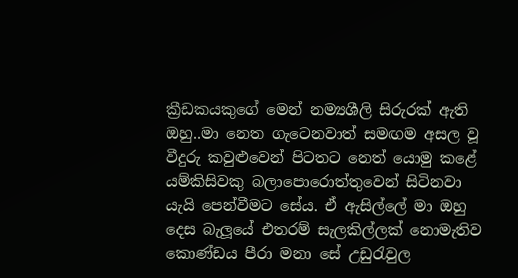ක්‍රීඩකයකුගේ මෙන් නම්‍යශීලි සිරුරක් ඇති ඔහු..මා නෙත ගැටෙනවාත් සමඟම අසල වූ වීදුරු කවුළුවෙන් පිටතට නෙත් යොමු කළේ යම්කිසිවකු බලාපොරොත්තුවෙන් සිටිනවා යැයි පෙන්වීමට සේය. ඒ ඇසිල්ලේ මා ඔහු දෙස බැලූයේ එතරම් සැලකිල්ලක් නොමැතිව කොණ්ඩය පීරා මනා සේ උඩුරැවුල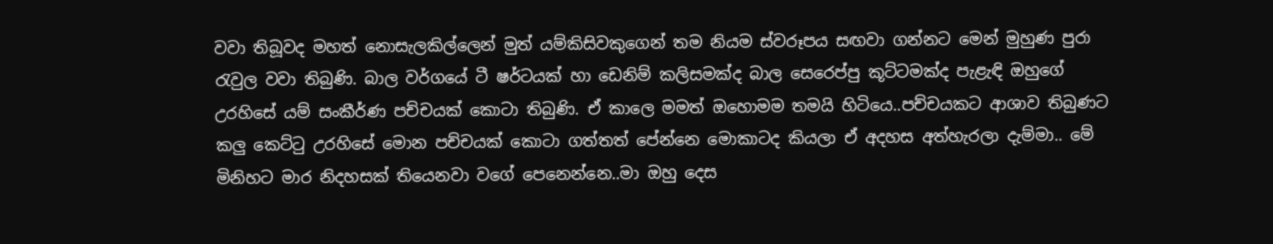වවා තිබූවද මහත් නොසැලකිල්ලෙන් මුත් යම්කිසිවකුගෙන් තම නියම ස්වරූපය සඟවා ගන්නට මෙන් මුහුණ පුරා රැවුල වවා තිබුණි. බාල වර්ගයේ ටී ෂර්ටයක් හා ඩෙනිම් කලිසමක්ද බාල සෙරෙප්පු කූට්ටමක්ද පැළැඳි ඔහුගේ උරහිසේ යම් සංකීර්ණ පච්චයක් කොටා තිබුණි. ඒ කාලෙ මමත් ඔහොමම තමයි හිටියෙ..පච්චයකට ආශාව තිබුණට කලු කෙට්ටු උරහිසේ මොන පච්චයක් කොටා ගත්තත් පේන්නෙ මොකාටද කියලා ඒ අදහස අත්හැරලා දැම්මා.. මේ මිනිහට මාර නිදහසක් තියෙනවා වගේ පෙනෙන්නෙ..මා ඔහු දෙස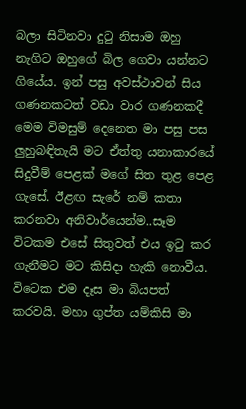බලා සිටිනවා දුටු නිසාම ඔහු නැගිට ඔහුගේ බිල ගෙවා යන්නට ගියේය. ඉන් පසු අවස්ථාවන් සිය ගණනකටත් වඩා වාර ගණනකදී මෙම විමසුම් දෙනෙත මා පසු පස ලුහුබඳිතැයි මට ඒත්තු යනාකාරයේ සිදුවීම් පෙළක් මගේ සිත තුළ පෙළ ගැසේ. ඊළඟ සැරේ නම් කතා කරනවා අනිවාර්යෙන්ම..සෑම විටකම එසේ සිතුවත් එය ඉටු කර ගැනීමට මට කිසිදා හැකි නොවීය. විටෙක එම දෑස මා බියපත් කරවයි. මහා ගුප්ත යම්කිසි මා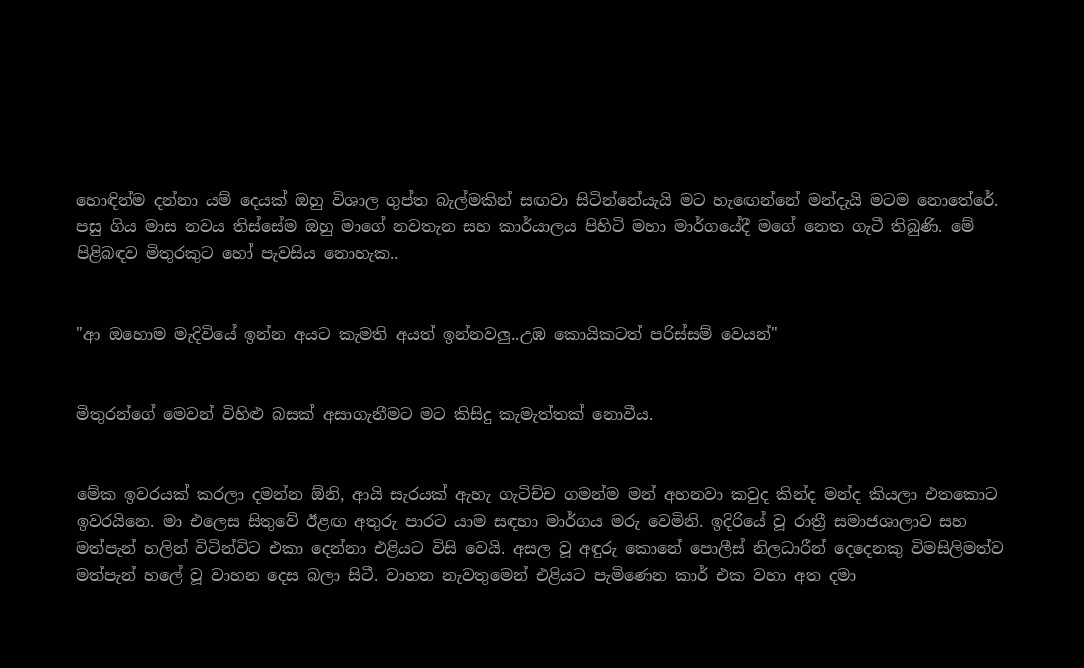හොඳින්ම දන්නා යම් දෙයක් ඔහු විශාල ගුප්ත බැල්මකින් සඟවා සිටින්නේයැයි මට හැඟෙන්නේ මන්දැයි මටම නොතේරේ. පසු ගිය මාස නවය තිස්සේම ඔහු මාගේ නවතැන සහ කාර්යාලය පිහිටි මහා මාර්ගයේදී මගේ නෙත ගැටී තිබුණි. මේ පිළිබඳව මිතුරකුට හෝ පැවසිය නොහැක..


"ආ ඔහොම මැදිවියේ ඉන්න අයට කැමති අයත් ඉන්නවලු..උඹ කොයිකටත් පරිස්සම් වෙයන්"


මිතුරන්ගේ මෙවන් විහිළු බසක් අසාගැනීමට මට කිසිදු කැමැත්තක් නොවීය.


මේක ඉවරයක් කරලා දමන්න ඕනි, ආයි සැරයක් ඇහැ ගැටිච්ච ගමන්ම මන් අහනවා කවුද කින්ද මන්ද කියලා එතකොට ඉවරයිනෙ. මා එලෙස සිතුවේ ඊළඟ අතුරු පාරට යාම සඳහා මාර්ගය මරු වෙමිනි. ඉදිරියේ වූ රාත්‍රී සමාජශාලාව සහ මත්පැන් හලින් විටින්විට එකා දෙන්නා එළියට විසි වෙයි. අසල වූ අඳුරු කොනේ පොලීස් නිලධාරීන් දෙදෙනකු විමසිලිමත්ව මත්පැන් හලේ වූ වාහන දෙස බලා සිටී. වාහන නැවතුමෙන් එළියට පැමිණෙන කාර් එක වහා අත දමා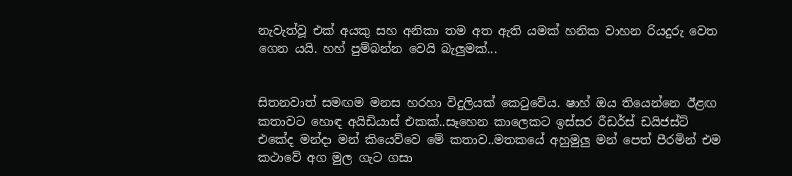නැවැත්වූ එක් අයකු සහ අනිකා තම අත ඇති යමක් හනික වාහන රියදුරු වෙත ගෙන යයි. හහ් පුම්බන්න වෙයි බැලුමක්...


සිතනවාත් සමඟම මනස හරහා විදුලියක් කෙටුවේය. ෂාහ් ඔය තියෙන්නෙ ඊළඟ කතාවට හොඳ අයිඩියාස් එකක්..සෑහෙන කාලෙකට ඉස්සර රීඩර්ස් ඩයිජස්ට් එකේද මන්දා මන් කියෙව්වෙ මේ කතාව..මතකයේ අහුමුලු මන් පෙත් පීරමින් එම කථාවේ අග මුල ගැට ගසා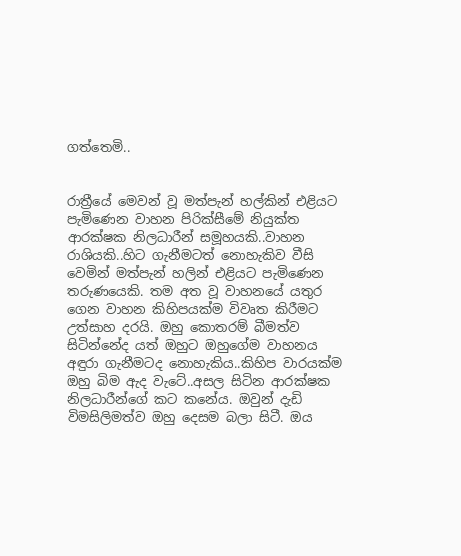ගත්තෙමි..


රාත්‍රීයේ මෙවන් වූ මත්පැන් හල්කින් එළියට පැමිණෙන වාහන පිරික්සීමේ නියුක්ත ආරක්ෂක නිලධාරීන් සමූහයකි..වාහන රාශියකි..හිට ගැනීමටත් නොහැකිව වීසි වෙමින් මත්පැන් හලින් එළියට පැමිණෙන තරුණයෙකි. තම අත වූ වාහනයේ යතුර ගෙන වාහන කිහිපයක්ම විවෘත කිරීමට උත්සාහ දරයි. ඔහු කොතරම් බීමත්ව සිටින්නේද යත් ඔහුට ඔහුගේම වාහනය අඳුරා ගැනීමටද නොහැකිය..කිහිප වාරයක්ම ඔහු බිම ඇද වැටේ..අසල සිටින ආරක්ෂක නිලධාරීන්ගේ කට කනේය. ඔවුන් දැඩි විමසිලිමත්ව ඔහු දෙසම බලා සිටී. ඔය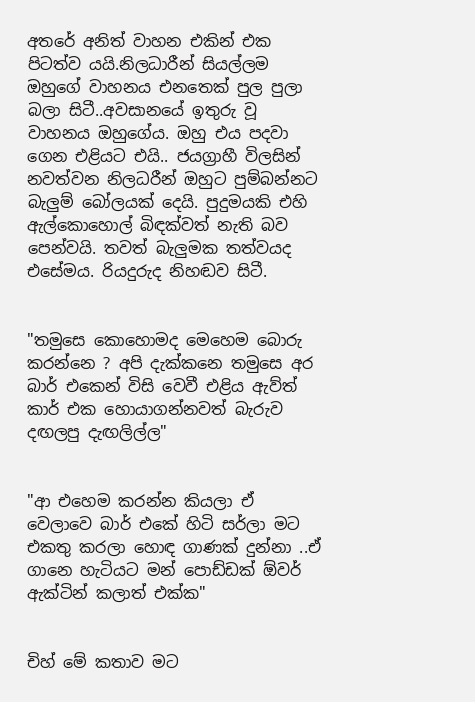අතරේ අනිත් වාහන එකින් එක පිටත්ව යයි.නිලධාරීන් සියල්ලම ඔහුගේ වාහනය එනතෙක් පුල පුලා බලා සිටී..අවසානයේ ඉතුරු වූ වාහනය ඔහුගේය. ඔහු එය පදවා ගෙන එළියට එයි.. ජයග්‍රාහී විලසින් නවත්වන නිලධරීන් ඔහුට පුම්බන්නට බැලුම් බෝලයක් දෙයි. පුදුමයකි එහි ඇල්කොහොල් බිඳක්වත් නැති බව පෙන්වයි. තවත් බැලුමක තත්වයද එසේමය. රියදුරුද නිහඬව සිටී.


"තමුසෙ කොහොමද මෙහෙම බොරු කරන්නෙ ? අපි දැක්කනෙ තමුසෙ අර බාර් එකෙන් විසි වෙවී එළිය ඇව්ත් කාර් එක හොයාගන්නවත් බැරුව දඟලපු දැඟලිල්ල"


"ආ එහෙම කරන්න කියලා ඒ වෙලාවෙ බාර් එකේ හිටි සර්ලා මට එකතු කරලා හොඳ ගාණක් දුන්නා ..ඒ ගානෙ හැටියට මන් පොඩ්ඩක් ඕවර් ඇක්ටින් කලාත් එක්ක"


චිහ් මේ කතාව මට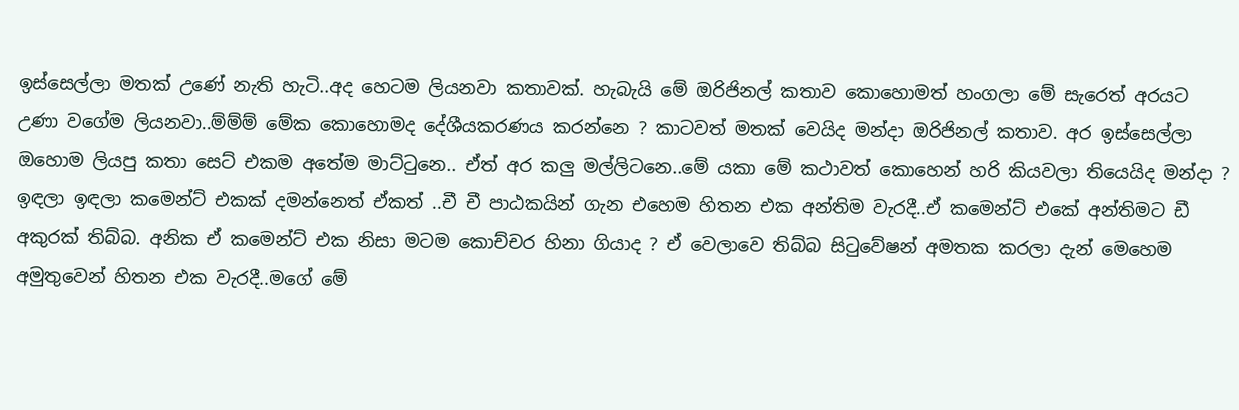ඉස්සෙල්ලා මතක් උණේ නැති හැටි..අද හෙටම ලියනවා කතාවක්. හැබැයි මේ ඔරිජිනල් කතාව කොහොමත් හංගලා මේ සැරෙත් අරයට උණා වගේම ලියනවා..ම්ම්ම් මේක කොහොමද දේශීයකරණය කරන්නෙ ? කාටවත් මතක් වෙයිද මන්දා ඔරිජිනල් කතාව. අර ඉස්සෙල්ලා ඔහොම ලියපු කතා සෙට් එකම අතේම මාට්ටුනෙ.. ඒත් අර කලු මල්ලිටනෙ..මේ යකා මේ කථාවත් කොහෙන් හරි කියවලා තියෙයිද මන්දා ? ඉඳලා ඉඳලා කමෙන්ට් එකක් දමන්නෙත් ඒකත් ..චී චී පාඨකයින් ගැන එහෙම හිතන එක අන්තිම වැරදී..ඒ කමෙන්ට් එකේ අන්තිමට ඩී අකුරක් තිබ්බ. අනික ඒ කමෙන්ට් එක නිසා මටම කොච්චර හිනා ගියාද ? ඒ වෙලාවෙ තිබ්බ සිටුවේෂන් අමතක කරලා දැන් මෙහෙම අමුතුවෙන් හිතන එක වැරදී..මගේ මේ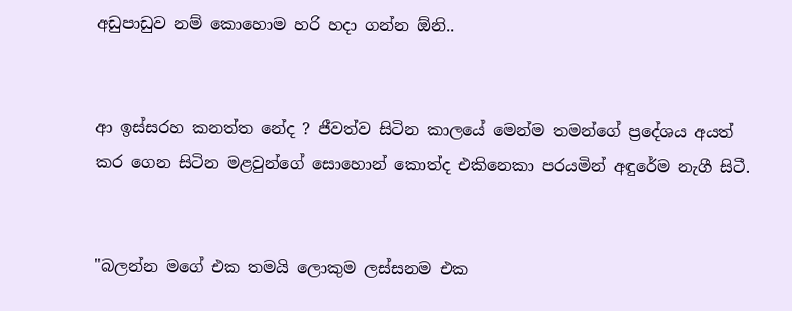අඩුපාඩුව නම් කොහොම හරි හදා ගන්න ඕනි..


ආ ඉස්සරහ කනත්ත නේද ? ජීවත්ව සිටින කාලයේ මෙන්ම තමන්ගේ ප්‍රදේශය අයත් කර ගෙන සිටින මළවුන්ගේ සොහොන් කොත්ද එකිනෙකා පරයමින් අඳුරේම නැගී සිටී.


"බලන්න මගේ එක තමයි ලොකුම ලස්සනම එක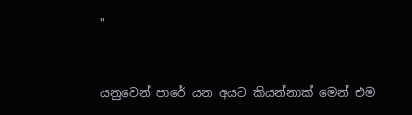"


යනුවෙන් පාරේ යන අයට කියන්නාක් මෙන් එම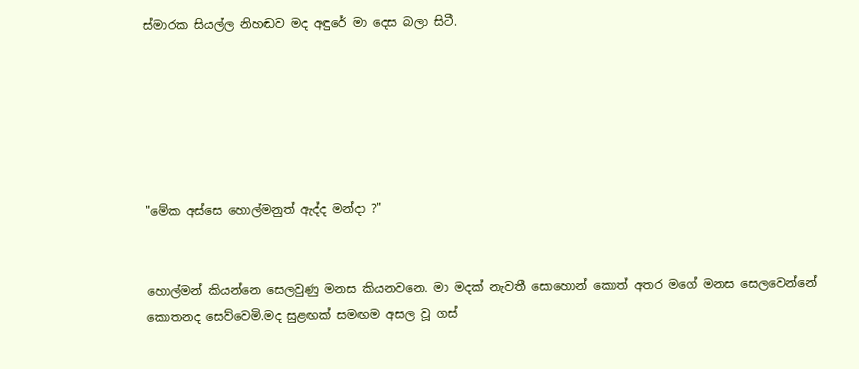ස්මාරක සියල්ල නිහඬව මද අඳුරේ මා දෙස බලා සිටී.






"මේක අස්සෙ හොල්මනුත් ඇද්ද මන්දා ?"


හොල්මන් කියන්නෙ සෙලවුණු මනස කියනවනෙ. මා මදක් නැවතී සොහොන් කොත් අතර මගේ මනස සෙලවෙන්නේ කොතනද සෙව්වෙමි.මද සුළඟක් සමඟම අසල වූ ගස්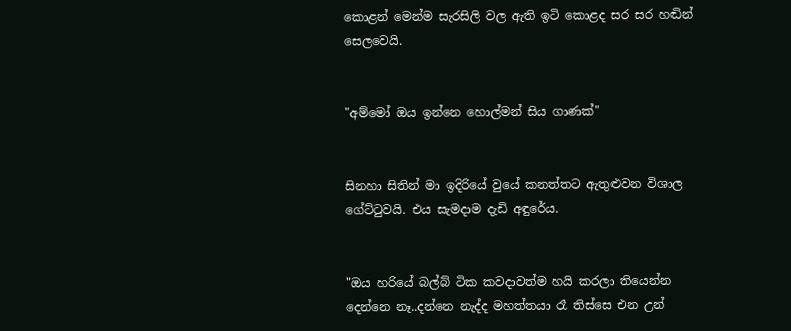කොළන් මෙන්ම සැරසිලි වල ඇති ඉටි කොළද සර සර හඬින් සෙලවෙයි.


"අම්මෝ ඔය ඉන්නෙ හොල්මන් සිය ගාණක්"


සිනහා සිතින් මා ඉදිරියේ වුයේ කනත්තට ඇතුළුවන විශාල ගේට්ටුවයි. එය සැමදාම දැඩි අඳුරේය.


"ඔය හරියේ බල්බ් ටික කවදාවත්ම හයි කරලා තියෙන්න දෙන්නෙ නෑ..දන්නෙ නැද්ද මහත්තයා රෑ තිස්සෙ එන උන්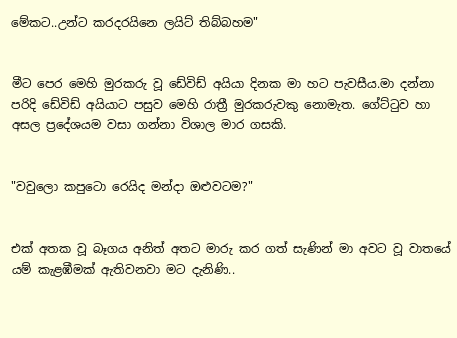මේකට..උන්ට කරදරයිනෙ ලයිට් තිබ්බහම"


මීට පෙර මෙහි මුරකරු වූ ඩේවිඩ් අයියා දිනක මා හට පැවසීය.මා දන්නා පරිදි ඩේවිඩ් අයියාට පසුව මෙහි රාත්‍රී මුරකරුවකු නොමැත. ගේට්ටුව හා අසල ප්‍රදේශයම වසා ගන්නා විශාල මාර ගසකි.


"වවුලො කපුටො රෙයිද මන්දා ඔළුවටම?"


එක් අතක වූ බෑගය අනිත් අතට මාරු කර ගත් සැණින් මා අවට වූ වාතයේ යම් කැළඹීමක් ඇතිවනවා මට දැනිණි..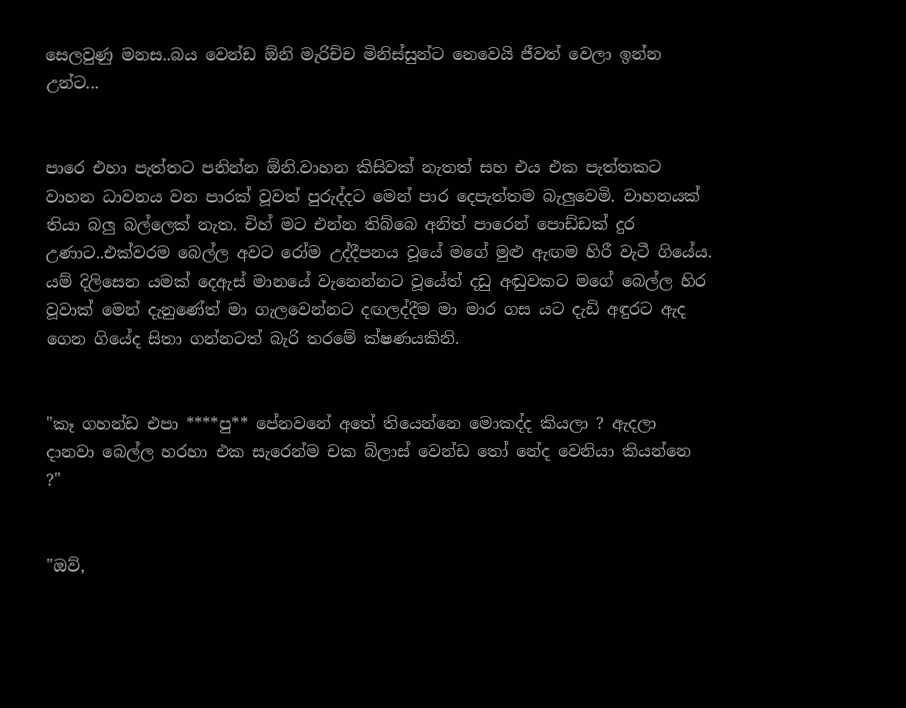සෙලවුණු මනස..බය වෙන්ඩ ඕනි මැරිච්ච මිනිස්සුන්ට නෙවෙයි ජීවත් වෙලා ඉන්න උන්ට...


පාරෙ එහා පැත්තට පනින්න ඕනි.වාහන කිසිවක් නැතත් සහ එය එක පැත්තකට වාහන ධාවනය වන පාරක් වූවත් පුරුද්දට මෙන් පාර දෙපැත්තම බැලුවෙමි. වාහනයක් තියා බලු බල්ලෙක් නැත. චිහ් මට එන්න තිබ්බෙ අනිත් පාරෙන් පොඩ්ඩක් දුර උණාට..එක්වරම බෙල්ල අවට රෝම උද්දීපනය වූයේ මගේ මුළු ඇඟම හිරී වැටී ගියේය. යම් දිලිසෙන යමක් දෙඇස් මානයේ වැනෙන්නට වූයේත් දඩු අඬුවකට මගේ බෙල්ල හිර වූවාක් මෙන් දැනුණේත් මා ගැලවෙන්නට දඟලද්දීම මා මාර ගස යට දැඩි අඳුරට ඇද ගෙන ගියේද සිතා ගන්නටත් බැරි තරමේ ක්ෂණයකිනි.


"කෑ ගහන්ඩ එපා ****පු** පේනවනේ අතේ තියෙන්නෙ මොකද්ද කියලා ? ඇදලා දානවා බෙල්ල හරහා එක සැරෙන්ම චක බ්ලාස් වෙන්ඩ තෝ නේද වෙනියා කියන්නෙ ?"


"ඔව්,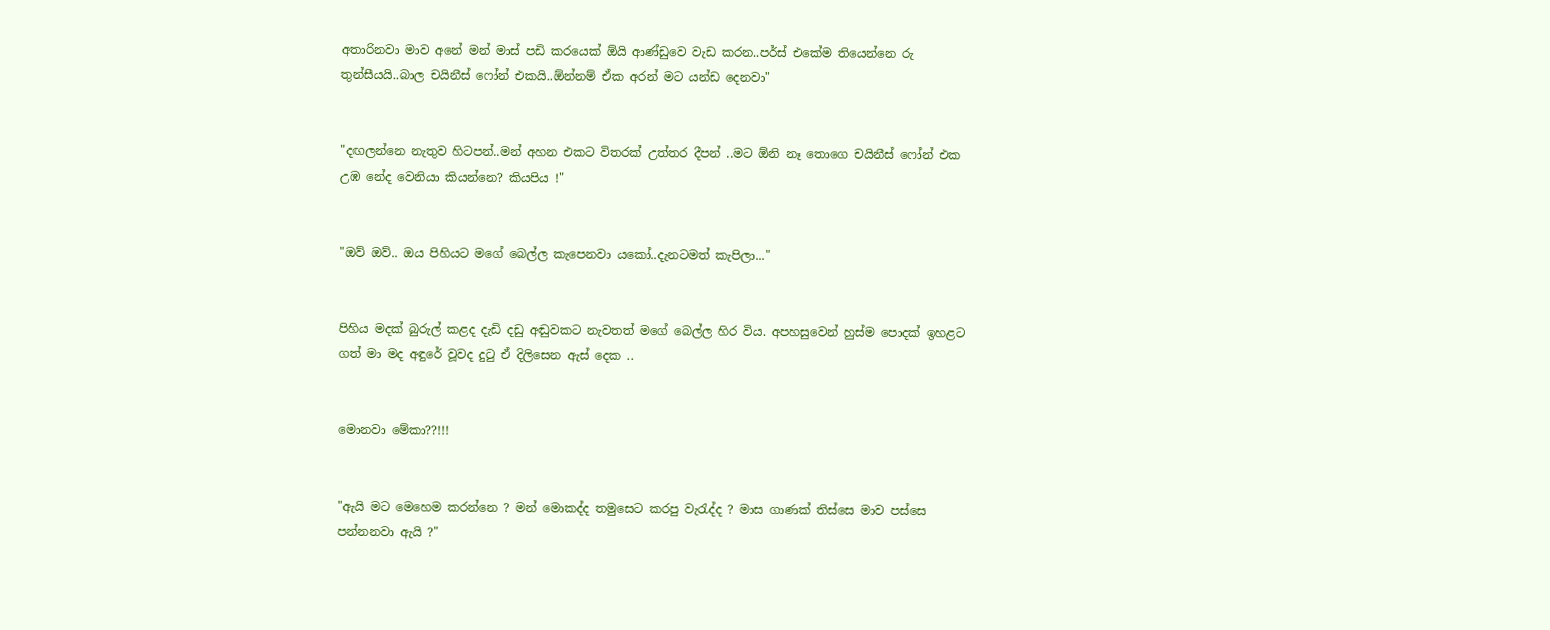අතාරිනවා මාව අනේ මන් මාස් පඩි කරයෙක් ඕයි ආණ්ඩුවෙ වැඩ කරන..පර්ස් එකේම තියෙන්නෙ රු තුන්සීයයි..බාල චයිනීස් ෆෝන් එකයි..ඕන්නම් ඒක අරන් මට යන්ඩ දෙනවා"


"දඟලන්නෙ නැතුව හිටපන්..මන් අහන එකට විතරක් උත්තර දීපන් ..මට ඕනි නෑ තොගෙ චයිනීස් ෆෝන් එක උඹ නේද වෙනියා කියන්නෙ? කියපිය !"


"ඔව් ඔව්.. ඔය පිහියට මගේ බෙල්ල කැපෙනවා යකෝ..දැනටමත් කැපිලා..."


පිහිය මදක් බුරුල් කළද දැඩි දඩු අඬුවකට නැවතත් මගේ බෙල්ල හිර විය. අපහසුවෙන් හුස්ම පොදක් ඉහළට ගත් මා මද අඳුරේ වූවද දුටු ඒ දිලිසෙන ඇස් දෙක ..


මොනවා මේකා??!!!


"ඇයි මට මෙහෙම කරන්නෙ ? මන් මොකද්ද තමුසෙට කරපු වැරැද්ද ? මාස ගාණක් තිස්සෙ මාව පස්සෙ පන්නනවා ඇයි ?"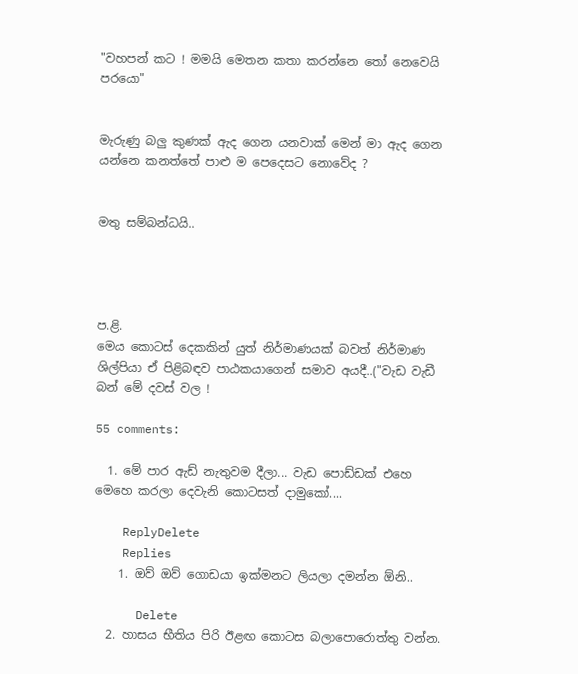"වහපන් කට ! මමයි මෙතන කතා කරන්නෙ තෝ නෙවෙයි පරයො"


මැරුණු බලු කුණක් ඇද ගෙන යනවාක් මෙන් මා ඇද ගෙන යන්නෙ කනත්තේ පාළු ම පෙදෙසට නොවේද ?


මතු සම්බන්ධයි..




ප.ළි.
මෙය කොටස් දෙකකින් යුත් නිර්මාණයක් බවත් නිර්මාණ ශිල්පියා ඒ පිළිබඳව පාඨකයාගෙන් සමාව අයදී..("වැඩ වැඩී බන් මේ දවස් වල !

55 comments:

  1. මේ පාර ඇඩ් නැතුවම දීලා... වැඩ පොඩ්ඩක් එහෙ මෙහෙ කරලා දෙවැනි කොටසත් දාමුකෝ....

    ReplyDelete
    Replies
    1. ඔව් ඔව් ගොඩයා ඉක්මනට ලියලා දමන්න ඕනි..

      Delete
  2. හාසය භීතිය පිරි ඊළඟ කොටස බලාපොරොත්තු වන්න.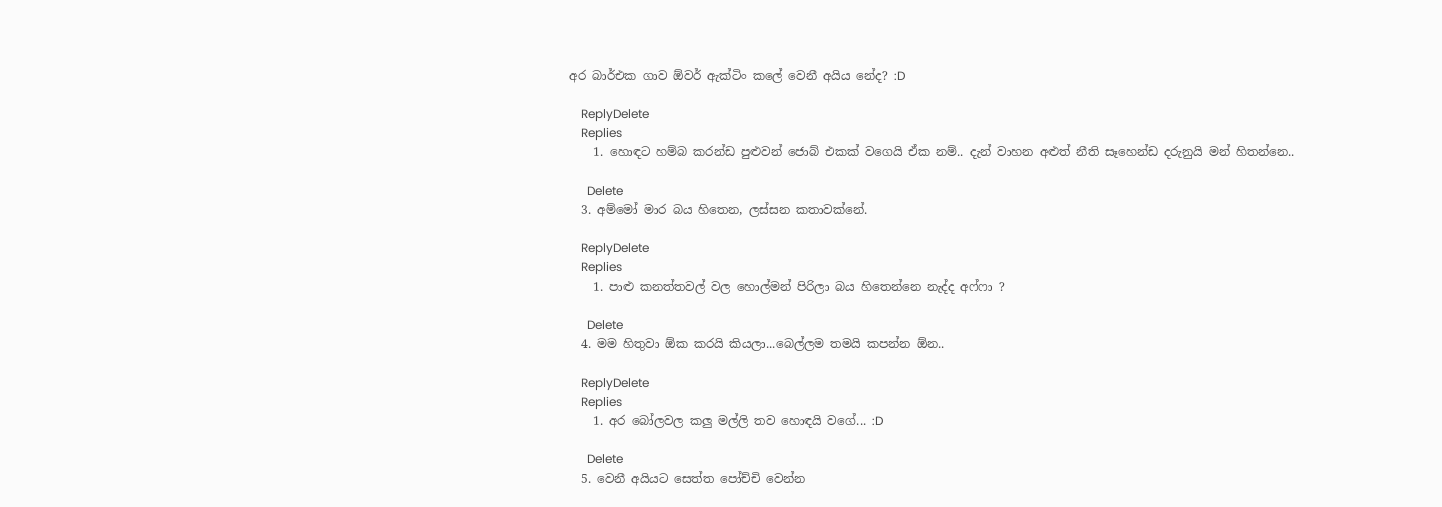අර බාර්එක ගාව ඕවර් ඇක්ටිං කලේ වෙනී අයිය නේද? :D

    ReplyDelete
    Replies
    1. හොඳට හම්බ කරන්ඩ පුළුවන් ජොබ් එකක් වගෙයි ඒක නම්.. දැන් වාහන අළුත් නීති සෑහෙන්ඩ දරුනුයි මන් හිතන්නෙ..

      Delete
  3. අම්මෝ මාර බය හිතෙන, ලස්සන කතාවක්නේ.

    ReplyDelete
    Replies
    1. පාළු කනත්තවල් වල හොල්මන් පිරිලා බය හිතෙන්නෙ නැද්ද අෆ්ෆා ?

      Delete
  4. මම හිතුවා ඕක කරයි කියලා...බෙල්ලම තමයි කපන්න ඕන..

    ReplyDelete
    Replies
    1. අර බෝලවල කලු මල්ලි තව හොඳයි වගේ... :D

      Delete
  5. වෙනී අයියට සෙත්ත පෝච්චි වෙන්න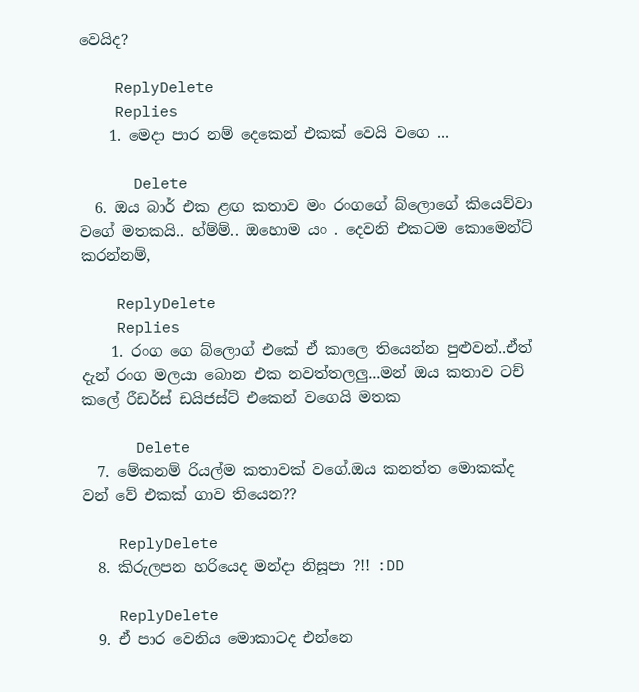වෙයිද?

    ReplyDelete
    Replies
    1. මෙදා පාර නම් දෙකෙන් එකක් වෙයි වගෙ ...

      Delete
  6. ඔය බාර් එක ළඟ කතාව මං රංගගේ බ්ලොගේ කියෙව්වා වගේ මතකයි.. හ්ම්ම්.. ඔහොම යං . දෙවනි එකටම කොමෙන්ට් කරන්නම්,

    ReplyDelete
    Replies
    1. රංග ගෙ බ්ලොග් එකේ ඒ කාලෙ තියෙන්න පුළුවන්..ඒත් දැන් රංග මලයා බොන එක නවත්තලලු...මන් ඔය කතාව ටච් කලේ රීඩර්ස් ඩයිජස්ට් එකෙන් වගෙයි මතක

      Delete
  7. මේකනම් රියල්ම කතාවක් වගේ.ඔය කනත්ත මොකක්ද වන් වේ එකක් ගාව තියෙන??

    ReplyDelete
  8. කිරුලපන හරියෙද මන්දා නිසූපා ?!! :DD

    ReplyDelete
  9. ඒ පාර වෙනිය මොකාටද එන්නෙ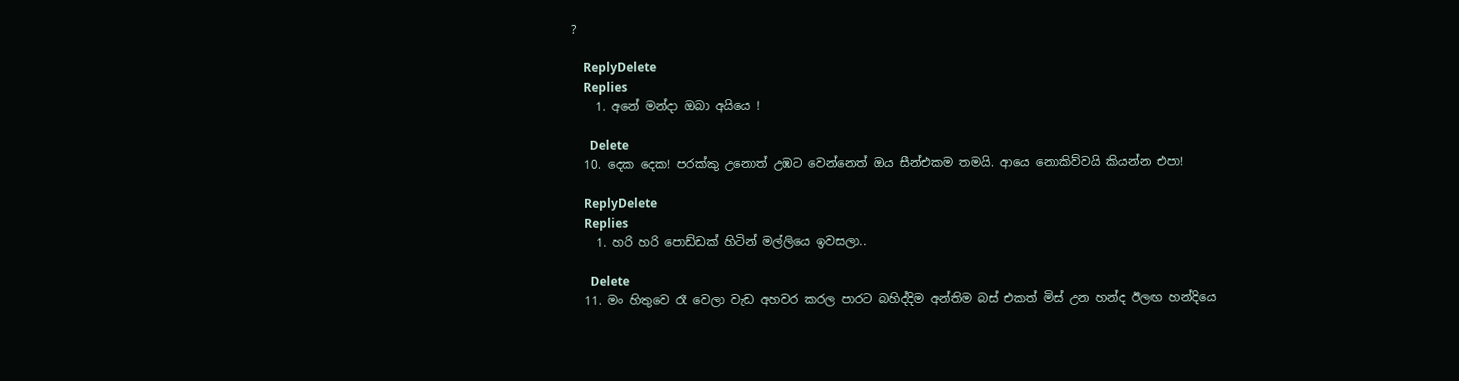?

    ReplyDelete
    Replies
    1. අනේ මන්දා ඔබා අයියෙ !

      Delete
  10. දෙක දෙක! පරක්කු උනොත් උඹට වෙන්නෙත් ඔය සීන්එකම තමයි. ආයෙ නොකිව්වයි කියන්න එපා!

    ReplyDelete
    Replies
    1. හරි හරි පොඩ්ඩක් හිටින් මල්ලියෙ ඉවසලා..

      Delete
  11. මං හිතුවෙ රෑ වෙලා වැඩ අහවර කරල පාරට බහිද්දිම අන්තිම බස් එකත් මිස් උන හන්ද ඊලඟ හන්දියෙ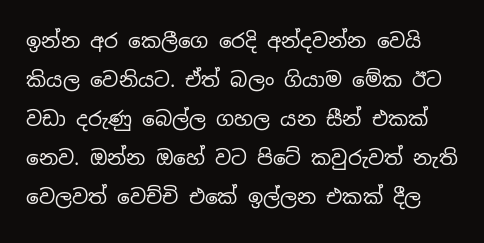ඉන්න අර කෙලීගෙ රෙදි අන්දවන්න වෙයි කියල වෙනියට. ඒත් බලං ගියාම මේක ඊට වඩා දරුණු බෙල්ල ගහල යන සීන් එකක් නෙව. ඔන්න ඔහේ වට පිටේ කවුරුවත් නැති වෙලවත් වෙච්චි එකේ ඉල්ලන එකක් දීල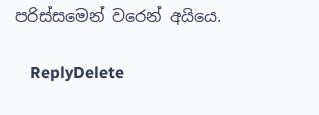පරිස්සමෙන් වරෙන් අයියෙ.

    ReplyDelete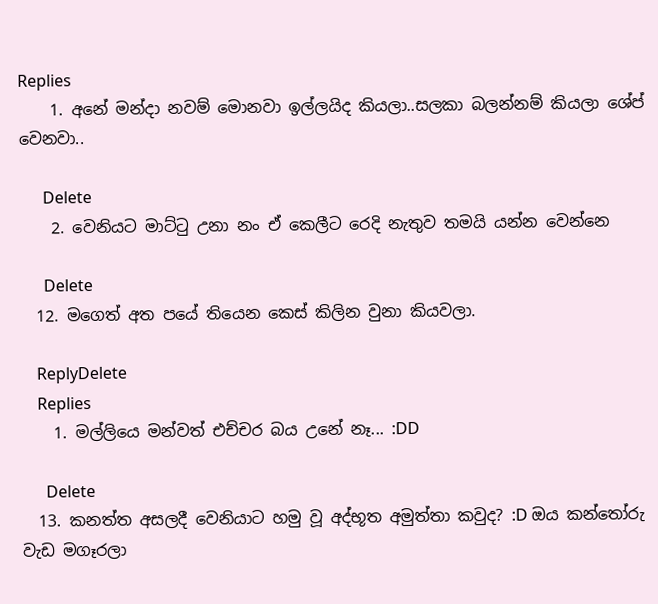Replies
    1. අනේ මන්දා නවම් මොනවා ඉල්ලයිද කියලා..සලකා බලන්නම් කියලා ශේප් වෙනවා..

      Delete
    2. වෙනියට මාට්ටු උනා නං ඒ කෙලීට රෙදි නැතුව තමයි යන්න වෙන්නෙ

      Delete
  12. මගෙත් අත පයේ තියෙන කෙස් කිලින වුනා කියවලා.

    ReplyDelete
    Replies
    1. මල්ලියෙ මන්වත් එච්චර බය උනේ නෑ... :DD

      Delete
  13. කනත්ත අසලදී වෙනියාට හමු වූ අද්භූත අමුත්තා කවුද? :D ඔය කන්තෝරු වැඩ මගෑරලා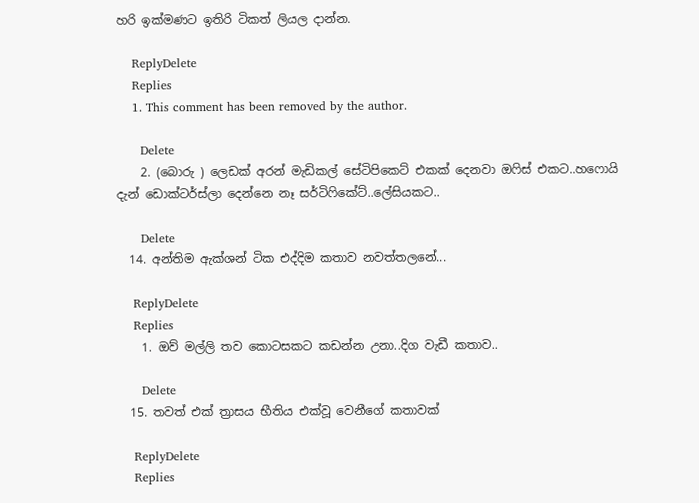හරි ඉක්මණට ඉතිරි ටිකත් ලියල දාන්න.

    ReplyDelete
    Replies
    1. This comment has been removed by the author.

      Delete
    2. (බොරු ) ලෙඩක් අරන් මැඩිකල් සේටිපිකෙට් එකක් දෙනවා ඔෆිස් එකට..හෆොයි දැන් ඩොක්ටර්ස්ලා දෙන්නෙ නෑ සර්ටිෆිකේට්..ලේසියකට..

      Delete
  14. අන්තිම ඇක්ශන් ටික එද්දිම කතාව නවත්තලනේ...

    ReplyDelete
    Replies
    1. ඔව් මල්ලි තව කොටසකට කඩන්න උනා..දිග වැඩී කතාව..

      Delete
  15. තවත් එක් ත්‍රාසය භීතිය එක්වූ වෙනීගේ කතාවක්

    ReplyDelete
    Replies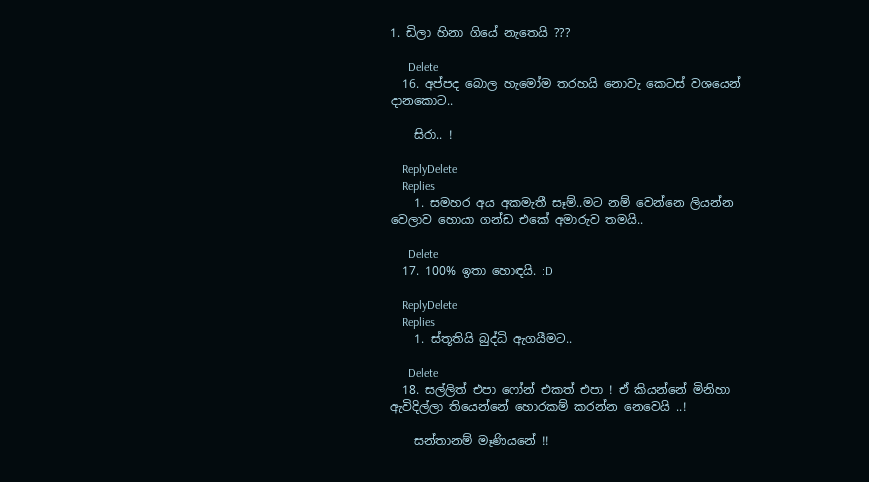1. ඩිලා හිනා ගියේ නැතෙයි ???

      Delete
  16. අප්පද බොල හැමෝම තරහයි නොවැ කෙටස් වශයෙන් දානකොට..

    සිරා.. !

    ReplyDelete
    Replies
    1. සමහර අය අකමැතී සෑම්..මට නම් වෙන්නෙ ලියන්න වෙලාව හොයා ගන්ඩ එකේ අමාරුව තමයි..

      Delete
  17. 100% ඉතා හොඳයි. :D

    ReplyDelete
    Replies
    1. ස්තූතියි බුද්ධි ඇගයීමට..

      Delete
  18. සල්ලිත් එපා ෆෝන් එකත් එපා ! ඒ කියන්නේ මිනිහා ඇවිදිල්ලා තියෙන්නේ හොරකම් කරන්න නෙවෙයි ..!

    සන්තානම් මෑණියනේ !!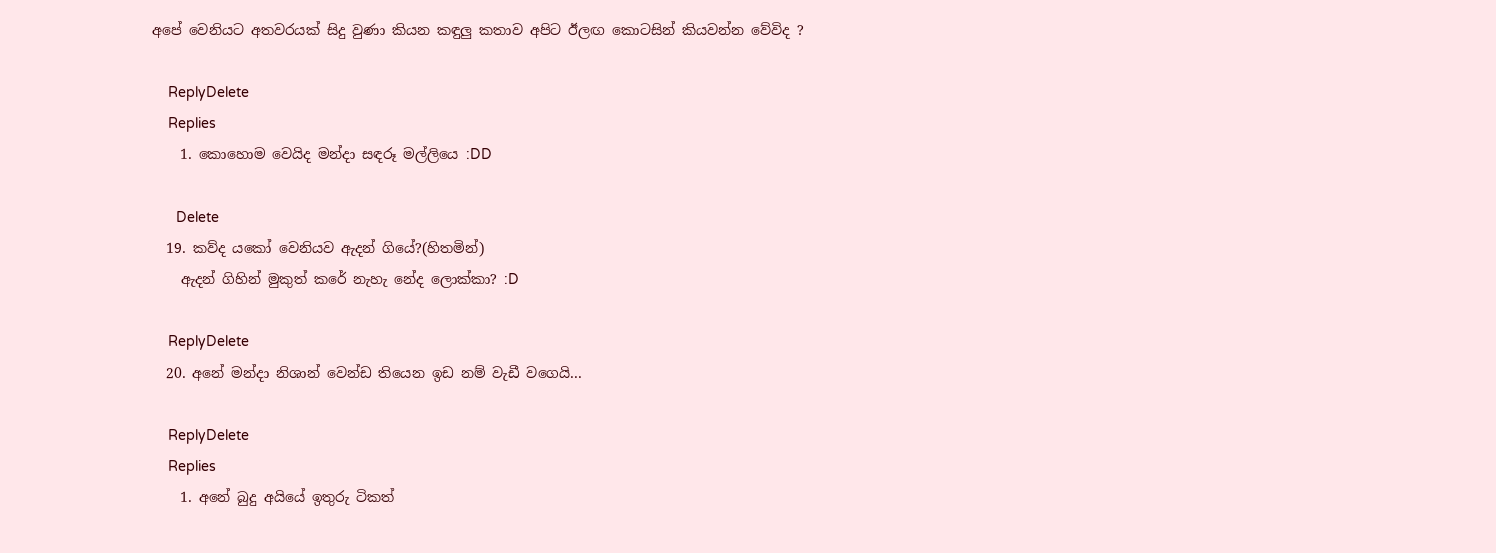අපේ වෙනියට අතවරයක් සිදු වුණා කියන කඳුලු කතාව අපිට ඊලඟ කොටසින් කියවන්න වේවිද ?

    ReplyDelete
    Replies
    1. කොහොම වෙයිද මන්දා සඳරූ මල්ලියෙ :DD

      Delete
  19. කව්ද යකෝ වෙනියව ඇදන් ගියේ?(හිතමින්)
    ඇදන් ගිහින් මුකුත් කරේ නැහැ නේද ලොක්කා? :D

    ReplyDelete
  20. අනේ මන්දා නිශාන් වෙන්ඩ තියෙන ඉඩ නම් වැඩී වගෙයි...

    ReplyDelete
    Replies
    1. අනේ බුදු අයියේ ඉතුරු ටිකත්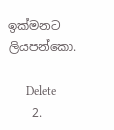ඉක්මනට ලියපන්කො.

      Delete
    2.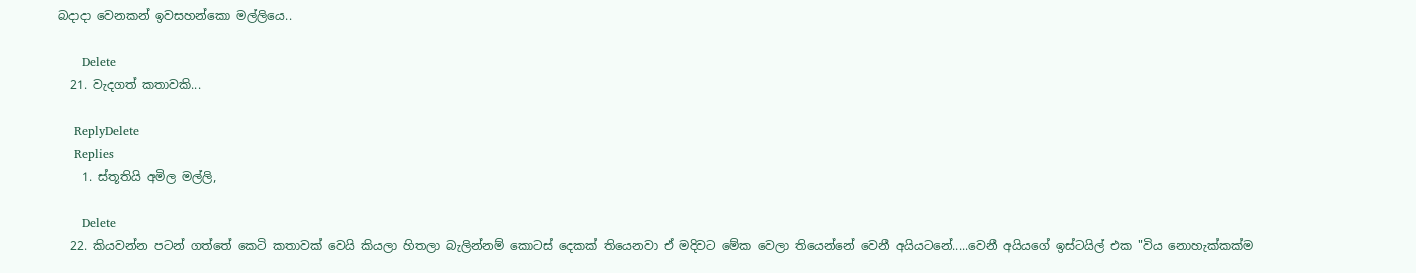බදාදා වෙනකන් ඉවසහන්කො මල්ලියෙ..

      Delete
  21. වැදගත් කතාවකි...

    ReplyDelete
    Replies
    1. ස්තූතියි අමිල මල්ලි,

      Delete
  22. කියවන්න පටන් ගත්තේ කෙටි කතාවක් වෙයි කියලා හිතලා බැලින්නම් කොටස් දෙකක් තියෙනවා ඒ මදිවට මේක වෙලා තියෙන්නේ වෙනී අයියටනේ.....වෙනී අයියගේ ඉස්ටයිල් එක "විය නොහැක්කක්ම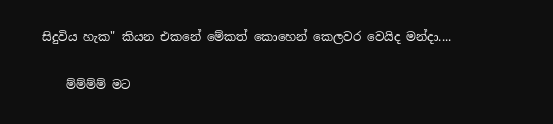සිදුවිය හැක" කියන එකනේ මේකත් කොහෙන් කෙලවර වෙයිද මන්දා....

    ම්ම්ම්ම් මට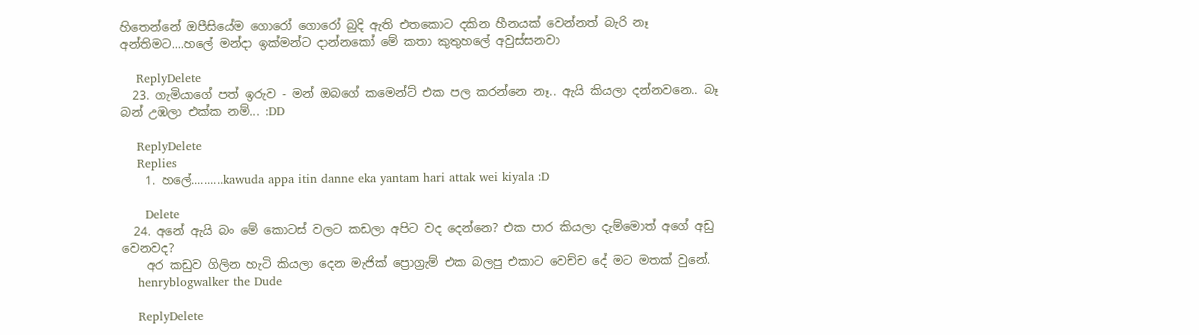හිතෙන්නේ ඔපීසියේම ගොරෝ ගොරෝ බුදි ඇති එතකොට දකින හීනයක් වෙන්නත් බැරි නෑ අන්තිමට....හලේ මන්දා ඉක්මන්ට දාන්නකෝ මේ කතා කුතුහලේ අවුස්සනවා

    ReplyDelete
  23. ගැමියාගේ පත් ඉරුව - මන් ඔබගේ කමෙන්ට් එක පල කරන්නෙ නෑ.. ඇයි කියලා දන්නවනෙ.. බෑ බන් උඹලා එක්ක නම්... :DD

    ReplyDelete
    Replies
    1. හලේ..........kawuda appa itin danne eka yantam hari attak wei kiyala :D

      Delete
  24. අනේ ඇයි බං මේ කොටස් වලට කඩලා අපිට වද දෙන්නෙ? එක පාර කියලා දැම්මොත් අගේ අඩු වෙනවද?
    අර කඩුව ගිලින හැටි කියලා දෙන මැජික් ප්‍රොග්‍රැම් එක බලපු එකාට වෙච්ච දේ මට මතක් වුනේ.
    henryblogwalker the Dude

    ReplyDelete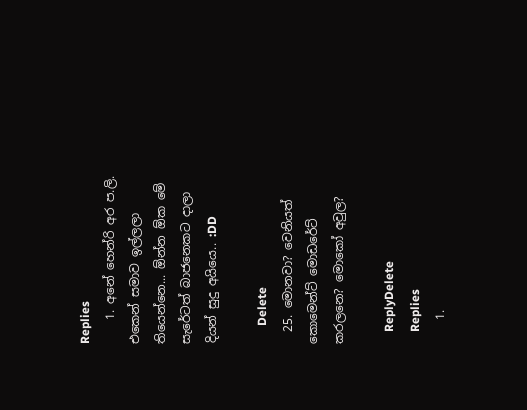Replies
    1. අනේ හෙන්රි අර ප.ලි. එකෙන් සමාව ඉල්ලලා තියෙන්නෙ... ඕන්න ඕක මේ සැරේටත් බාජනෙකට දාලා දියන් සුදු අයියෙ.. :DD

      Delete
  25. මොනවා? වෙනියත් කොමෙන්ට් මොඩරේට් කරලනෙ? මොකෝ අවුල?

    ReplyDelete
    Replies
    1.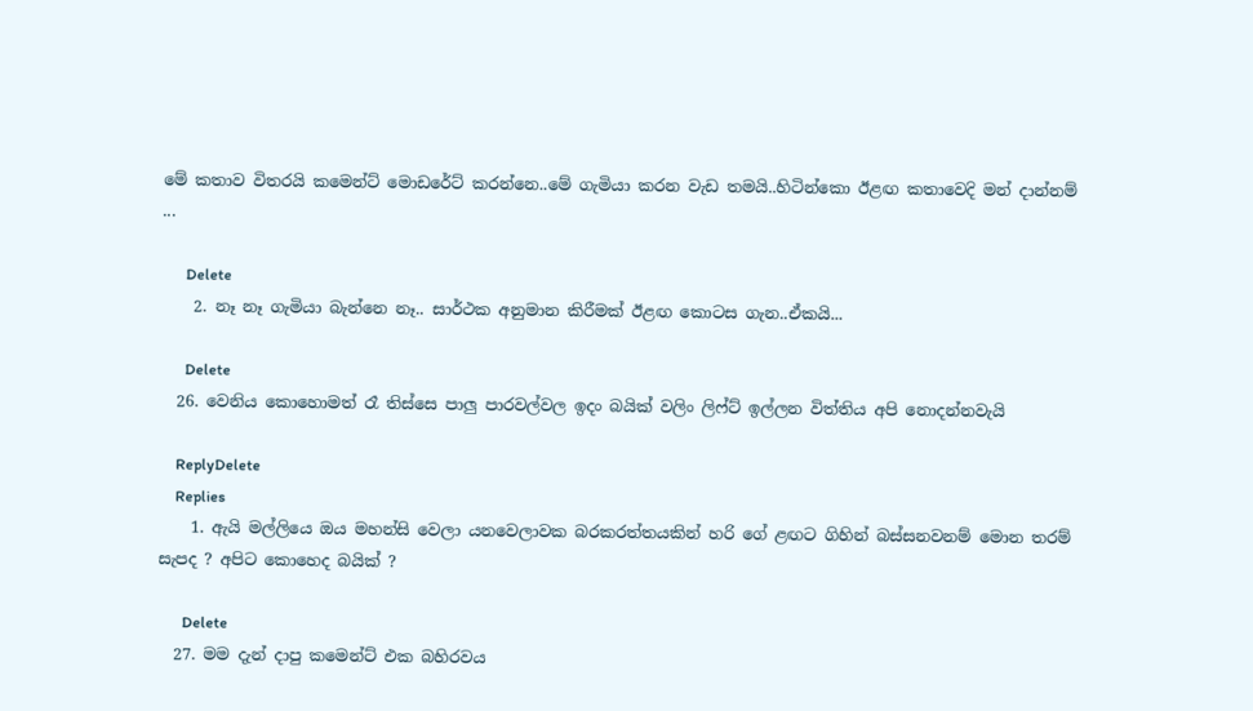මේ කතාව විතරයි කමෙන්ට් මොඩරේට් කරන්නෙ..මේ ගැමියා කරන වැඩ තමයි..හිටින්කො ඊළඟ කතාවෙදි මන් දාන්නම් ...

      Delete
    2. නෑ නෑ ගැමියා බැන්නෙ නෑ.. සාර්ථක අනුමාන කිරීමක් ඊළඟ කොටස ගැන..ඒකයි...

      Delete
  26. වෙනිය කොහොමත් රෑ තිස්සෙ පාලු පාරවල්වල ඉදං බයික් වලිං ලිෆ්ට් ඉල්ලන විත්තිය අපි නොදන්නවැයි

    ReplyDelete
    Replies
    1. ඇයි මල්ලියෙ ඔය මහන්සි වෙලා යනවෙලාවක බරකරත්තයකින් හරි ගේ ළඟට ගිහින් බස්සනවනම් මොන තරම් සැපද ? අපිට කොහෙද බයික් ?

      Delete
  27. මම දැන් දාපු කමෙන්ට් එක බහිරවය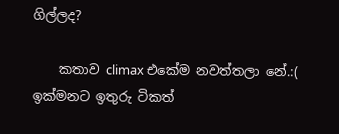ගිල්ලද?

    කතාව climax එකේම නවත්තලා නේ.:( ඉක්මනට ඉතුරු ටිකත්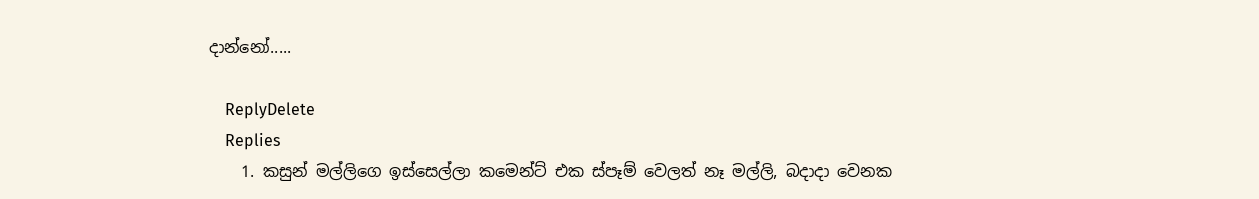දාන්නෝ.....

    ReplyDelete
    Replies
    1. කසුන් මල්ලිගෙ ඉස්සෙල්ලා කමෙන්ට් එක ස්පෑම් වෙලත් නෑ මල්ලි, බදාදා වෙනක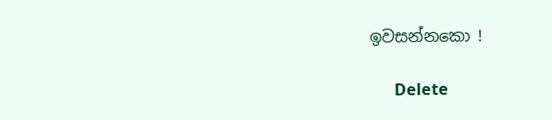ඉවසන්නකො !

      Delete